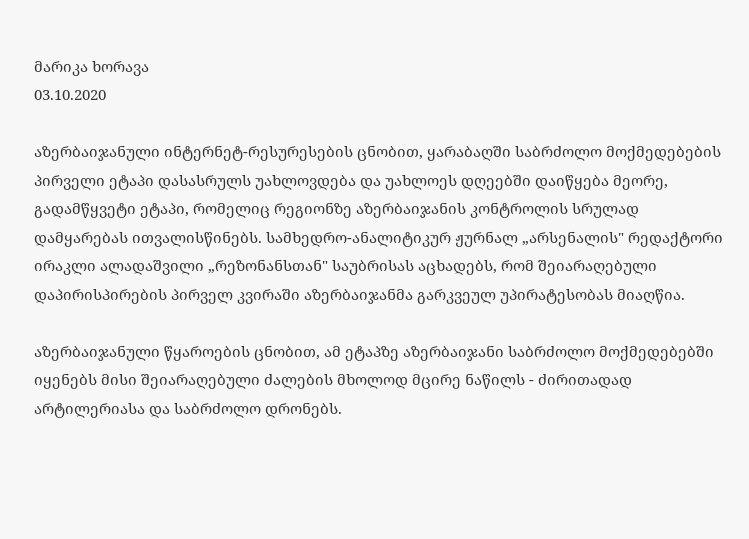მარიკა ხორავა
03.10.2020

აზერბაიჯანული ინტერნეტ-რესურესების ცნობით, ყარაბაღში საბრძოლო მოქმედებების პირველი ეტაპი დასასრულს უახლოვდება და უახლოეს დღეებში დაიწყება მეორე, გადამწყვეტი ეტაპი, რომელიც რეგიონზე აზერბაიჯანის კონტროლის სრულად დამყარებას ითვალისწინებს. სამხედრო-ანალიტიკურ ჟურნალ „არსენალის" რედაქტორი ირაკლი ალადაშვილი „რეზონანსთან" საუბრისას აცხადებს, რომ შეიარაღებული დაპირისპირების პირველ კვირაში აზერბაიჯანმა გარკვეულ უპირატესობას მიაღწია.

აზერბაიჯანული წყაროების ცნობით, ამ ეტაპზე აზერბაიჯანი საბრძოლო მოქმედებებში იყენებს მისი შეიარაღებული ძალების მხოლოდ მცირე ნაწილს - ძირითადად არტილერიასა და საბრძოლო დრონებს.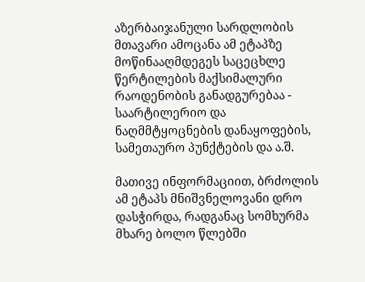აზერბაიჯანული სარდლობის მთავარი ამოცანა ამ ეტაპზე მოწინააღმდეგეს საცეცხლე წერტილების მაქსიმალური რაოდენობის განადგურებაა - საარტილერიო და ნაღმმტყოცნების დანაყოფების, სამეთაურო პუნქტების და ა.შ.

მათივე ინფორმაციით, ბრძოლის ამ ეტაპს მნიშვნელოვანი დრო დასჭირდა, რადგანაც სომხურმა მხარე ბოლო წლებში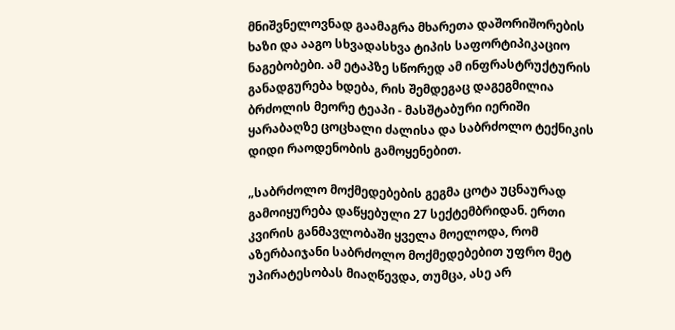მნიშვნელოვნად გაამაგრა მხარეთა დაშორიშორების ხაზი და ააგო სხვადასხვა ტიპის საფორტიპიკაციო ნაგებობები. ამ ეტაპზე სწორედ ამ ინფრასტრუქტურის განადგურება ხდება, რის შემდეგაც დაგეგმილია ბრძოლის მეორე ტეაპი - მასშტაბური იერიში ყარაბაღზე ცოცხალი ძალისა და საბრძოლო ტექნიკის დიდი რაოდენობის გამოყენებით.

„საბრძოლო მოქმედებების გეგმა ცოტა უცნაურად გამოიყურება დაწყებული 27 სექტემბრიდან. ერთი კვირის განმავლობაში ყველა მოელოდა, რომ აზერბაიჯანი საბრძოლო მოქმედებებით უფრო მეტ უპირატესობას მიაღწევდა, თუმცა, ასე არ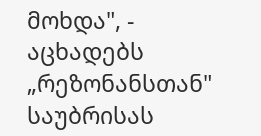მოხდა", - აცხადებს „რეზონანსთან" საუბრისას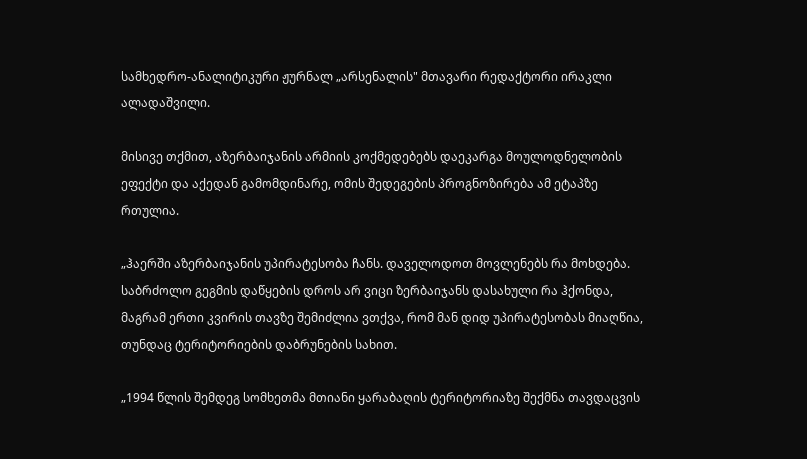სამხედრო-ანალიტიკური ჟურნალ „არსენალის" მთავარი რედაქტორი ირაკლი ალადაშვილი.

მისივე თქმით, აზერბაიჯანის არმიის კოქმედებებს დაეკარგა მოულოდნელობის ეფექტი და აქედან გამომდინარე, ომის შედეგების პროგნოზირება ამ ეტაპზე რთულია.

„ჰაერში აზერბაიჯანის უპირატესობა ჩანს. დაველოდოთ მოვლენებს რა მოხდება. საბრძოლო გეგმის დაწყების დროს არ ვიცი ზერბაიჯანს დასახული რა ჰქონდა, მაგრამ ერთი კვირის თავზე შემიძლია ვთქვა, რომ მან დიდ უპირატესობას მიაღწია, თუნდაც ტერიტორიების დაბრუნების სახით.

„1994 წლის შემდეგ სომხეთმა მთიანი ყარაბაღის ტერიტორიაზე შექმნა თავდაცვის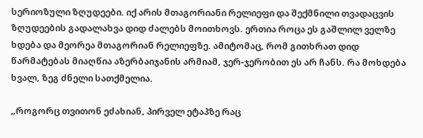სერიოზული ზღუდეები. იქ არის მთაგორიანი რელიეფი და შექმნილი თვადაცვის ზღუდეების გადალახვა დიდ ძალებს მოითხოვს. ერთია როცა ეს გაშლილ ველზე ხდება და მეორეა მთაგორიან რელიეფზე. ამიტომაც, რომ გითხრათ დიდ წარმატებას მიაღწია აზერბაიჯანის არმიამ, ჯერ-ჯერობით ეს არ ჩანს. რა მოხდება ხვალ, ზეგ ძნელი სათქმელია.

„როგორც თვითონ ეძახიან, პირველ ეტაპზე რაც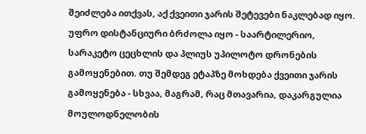შეიძლება ითქვას, აქ ქვეითი ჯარის შეტევები ნაკლებად იყო. უფრო დისტანციური ბრძოლა იყო - საარტილერიო, სარაკეტო ცეცხლის და პლიუს უპილოტო დრონების გამოყენებით. თუ შემდეგ ეტაპზე მოხდება ქვეითი ჯარის გამოყენება - სხვაა, მაგრამ, რაც მთავარია, დაკარგულია მოულოდნელობის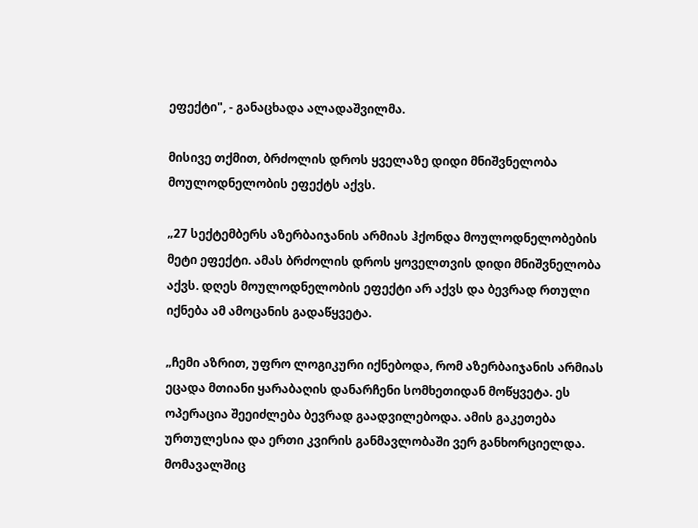ეფექტი", - განაცხადა ალადაშვილმა.

მისივე თქმით, ბრძოლის დროს ყველაზე დიდი მნიშვნელობა მოულოდნელობის ეფექტს აქვს.

„27 სექტემბერს აზერბაიჯანის არმიას ჰქონდა მოულოდნელობების მეტი ეფექტი. ამას ბრძოლის დროს ყოველთვის დიდი მნიშვნელობა აქვს. დღეს მოულოდნელობის ეფექტი არ აქვს და ბევრად რთული იქნება ამ ამოცანის გადაწყვეტა.

„ჩემი აზრით, უფრო ლოგიკური იქნებოდა, რომ აზერბაიჯანის არმიას ეცადა მთიანი ყარაბაღის დანარჩენი სომხეთიდან მოწყვეტა. ეს ოპერაცია შეეიძლება ბევრად გაადვილებოდა. ამის გაკეთება ურთულესია და ერთი კვირის განმავლობაში ვერ განხორციელდა. მომავალშიც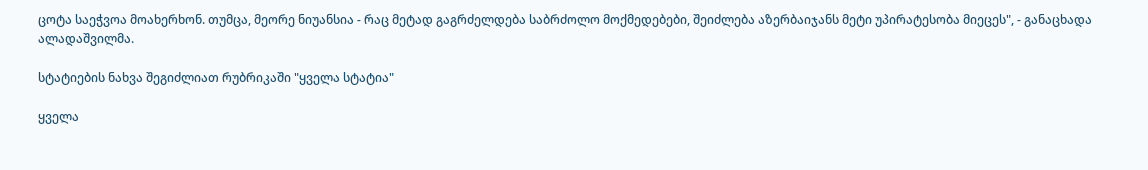ცოტა საეჭვოა მოახერხონ. თუმცა, მეორე ნიუანსია - რაც მეტად გაგრძელდება საბრძოლო მოქმედებები, შეიძლება აზერბაიჯანს მეტი უპირატესობა მიეცეს", - განაცხადა ალადაშვილმა.

სტატიების ნახვა შეგიძლიათ რუბრიკაში "ყველა სტატია"

ყველა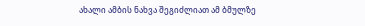ახალი ამბის ნახვა შეგიძლიათ ამ ბმულზე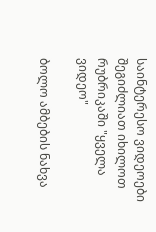საინტერესო ვიდეოები შეგიძლიათ იხილოთ რუბრიკაში "ყველა ვიდეო"

ბოლო ამბების ნახვა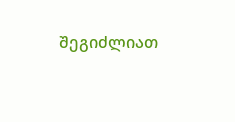შეგიძლიათ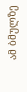ამ ბმულზე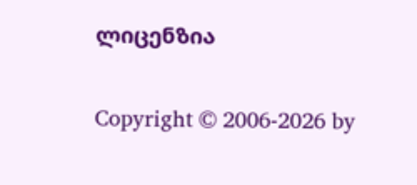ლიცენზია

Copyright © 2006-2026 by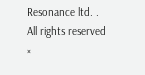Resonance ltd. . All rights reserved
×